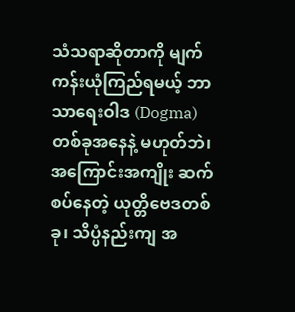သံသရာဆိုတာကို မျက်ကန်းယုံကြည်ရမယ့် ဘာသာရေးဝါဒ (Dogma) တစ်ခုအနေနဲ့ မဟုတ်ဘဲ၊ အကြောင်းအကျိုး ဆက်စပ်နေတဲ့ ယုတ္တိဗေဒတစ်ခု၊ သိပ္ပံနည်းကျ အ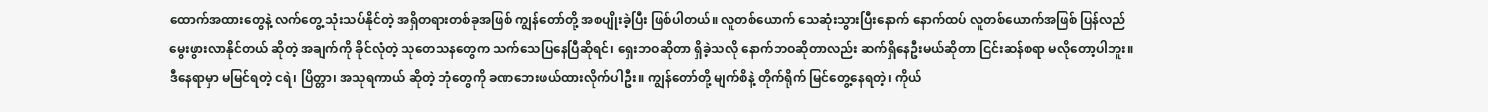ထောက်အထားတွေနဲ့ လက်တွေ့ သုံးသပ်နိုင်တဲ့ အရှိတရားတစ်ခုအဖြစ် ကျွန်တော်တို့ အစပျိုးခဲ့ပြီး ဖြစ်ပါတယ်။ လူတစ်ယောက် သေဆုံးသွားပြီးနောက် နောက်ထပ် လူတစ်ယောက်အဖြစ် ပြန်လည်မွေးဖွားလာနိုင်တယ် ဆိုတဲ့ အချက်ကို ခိုင်လုံတဲ့ သုတေသနတွေက သက်သေပြနေပြီဆိုရင်၊ ရှေးဘဝဆိုတာ ရှိခဲ့သလို နောက်ဘဝဆိုတာလည်း ဆက်ရှိနေဦးမယ်ဆိုတာ ငြင်းဆန်စရာ မလိုတော့ပါဘူး။
ဒီနေရာမှာ မမြင်ရတဲ့ ငရဲ၊ ပြိတ္တာ၊ အသုရကာယ် ဆိုတဲ့ ဘုံတွေကို ခဏဘေးဖယ်ထားလိုက်ပါဦး။ ကျွန်တော်တို့ မျက်စိနဲ့ တိုက်ရိုက် မြင်တွေ့နေရတဲ့၊ ကိုယ်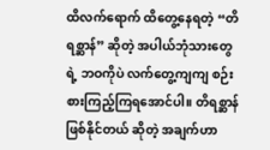ထိလက်ရောက် ထိတွေ့နေရတဲ့ “တိရစ္ဆာန်” ဆိုတဲ့ အပါယ်ဘုံသားတွေရဲ့ ဘဝကိုပဲ လက်တွေ့ကျကျ စဉ်းစားကြည့်ကြရအောင်ပါ။ တိရစ္ဆာန်ဖြစ်နိုင်တယ် ဆိုတဲ့ အချက်ဟာ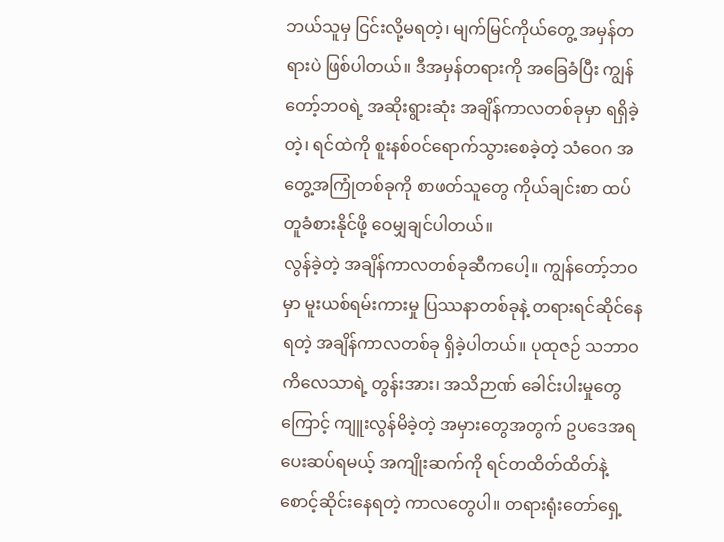ဘယ်သူမှ ငြင်းလို့မရတဲ့၊ မျက်မြင်ကိုယ်တွေ့ အမှန်တရားပဲ ဖြစ်ပါတယ်။ ဒီအမှန်တရားကို အခြေခံပြီး ကျွန်တော့်ဘဝရဲ့ အဆိုးရွားဆုံး အချိန်ကာလတစ်ခုမှာ ရရှိခဲ့တဲ့၊ ရင်ထဲကို စူးနစ်ဝင်ရောက်သွားစေခဲ့တဲ့ သံဝေဂ အတွေ့အကြုံတစ်ခုကို စာဖတ်သူတွေ ကိုယ်ချင်းစာ ထပ်တူခံစားနိုင်ဖို့ ဝေမျှချင်ပါတယ်။
လွန်ခဲ့တဲ့ အချိန်ကာလတစ်ခုဆီကပေါ့။ ကျွန်တော့်ဘဝမှာ မူးယစ်ရမ်းကားမှု ပြဿနာတစ်ခုနဲ့ တရားရင်ဆိုင်နေရတဲ့ အချိန်ကာလတစ်ခု ရှိခဲ့ပါတယ်။ ပုထုဇဉ် သဘာဝ ကိလေသာရဲ့ တွန်းအား၊ အသိဉာဏ် ခေါင်းပါးမှုတွေကြောင့် ကျူးလွန်မိခဲ့တဲ့ အမှားတွေအတွက် ဥပဒေအရ ပေးဆပ်ရမယ့် အကျိုးဆက်ကို ရင်တထိတ်ထိတ်နဲ့ စောင့်ဆိုင်းနေရတဲ့ ကာလတွေပါ။ တရားရုံးတော်ရှေ့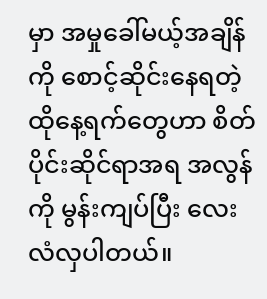မှာ အမှုခေါ်မယ့်အချိန်ကို စောင့်ဆိုင်းနေရတဲ့ ထိုနေ့ရက်တွေဟာ စိတ်ပိုင်းဆိုင်ရာအရ အလွန်ကို မွန်းကျပ်ပြီး လေးလံလှပါတယ်။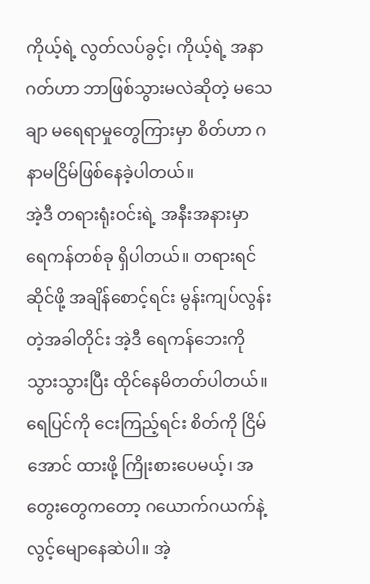ကိုယ့်ရဲ့ လွတ်လပ်ခွင့်၊ ကိုယ့်ရဲ့ အနာဂတ်ဟာ ဘာဖြစ်သွားမလဲဆိုတဲ့ မသေချာ မရေရာမှုတွေကြားမှာ စိတ်ဟာ ဂနာမငြိမ်ဖြစ်နေခဲ့ပါတယ်။
အဲ့ဒီ တရားရုံးဝင်းရဲ့ အနီးအနားမှာ ရေကန်တစ်ခု ရှိပါတယ်။ တရားရင်ဆိုင်ဖို့ အချိန်စောင့်ရင်း မွန်းကျပ်လွန်းတဲ့အခါတိုင်း အဲ့ဒီ ရေကန်ဘေးကို သွားသွားပြီး ထိုင်နေမိတတ်ပါတယ်။ ရေပြင်ကို ငေးကြည့်ရင်း စိတ်ကို ငြိမ်အောင် ထားဖို့ ကြိုးစားပေမယ့်၊ အတွေးတွေကတော့ ဂယောက်ဂယက်နဲ့ လွင့်မျောနေဆဲပါ။ အဲ့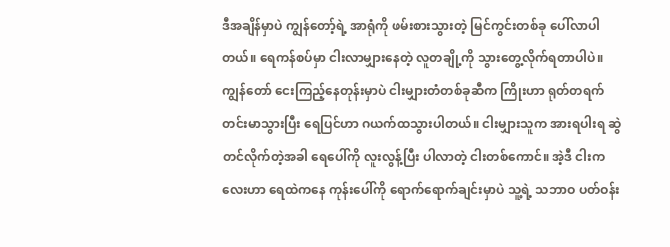ဒီအချိန်မှာပဲ ကျွန်တော့်ရဲ့ အာရုံကို ဖမ်းစားသွားတဲ့ မြင်ကွင်းတစ်ခု ပေါ်လာပါတယ်။ ရေကန်စပ်မှာ ငါးလာမျှားနေတဲ့ လူတချို့ကို သွားတွေ့လိုက်ရတာပါပဲ။
ကျွန်တော် ငေးကြည့်နေတုန်းမှာပဲ ငါးမျှားတံတစ်ခုဆီက ကြိုးဟာ ရုတ်တရက် တင်းမာသွားပြီး ရေပြင်ဟာ ဂယက်ထသွားပါတယ်။ ငါးမျှားသူက အားရပါးရ ဆွဲတင်လိုက်တဲ့အခါ ရေပေါ်ကို လူးလွန့်ပြီး ပါလာတဲ့ ငါးတစ်ကောင်။ အဲ့ဒီ ငါးကလေးဟာ ရေထဲကနေ ကုန်းပေါ်ကို ရောက်ရောက်ချင်းမှာပဲ သူ့ရဲ့ သဘာဝ ပတ်ဝန်း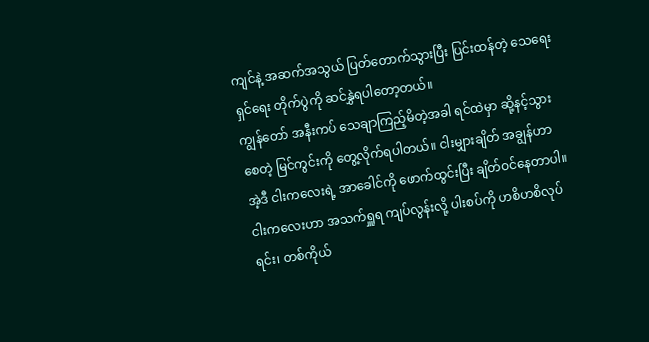ကျင်နဲ့ အဆက်အသွယ် ပြတ်တောက်သွားပြီး ပြင်းထန်တဲ့ သေရေးရှင်ရေး တိုက်ပွဲကို ဆင်နွှဲရပါတော့တယ်။
ကျွန်တော် အနီးကပ် သေချာကြည့်မိတဲ့အခါ ရင်ထဲမှာ ဆို့နင့်သွားစေတဲ့ မြင်ကွင်းကို တွေ့လိုက်ရပါတယ်။ ငါးမျှားချိတ် အချွန်ဟာ အဲ့ဒီ ငါးကလေးရဲ့ အာခေါင်ကို ဖောက်ထွင်းပြီး ချိတ်ဝင်နေတာပါ။ ငါးကလေးဟာ အသက်ရှူရ ကျပ်လွန်းလို့ ပါးစပ်ကို ဟစိဟစိလုပ်ရင်း၊ တစ်ကိုယ်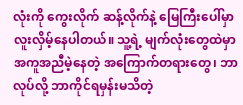လုံးကို ကွေးလိုက် ဆန့်လိုက်နဲ့ မြေကြီးပေါ်မှာ လူးလှိမ့်နေပါတယ်။ သူ့ရဲ့ မျက်လုံးတွေထဲမှာ အကူအညီမဲ့နေတဲ့ အကြောက်တရားတွေ၊ ဘာလုပ်လို့ ဘာကိုင်ရမှန်းမသိတဲ့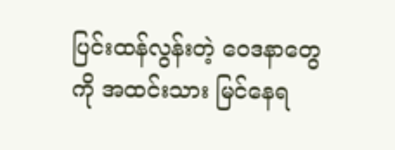ပြင်းထန်လွန်းတဲ့ ဝေဒနာတွေကို အထင်းသား မြင်နေရ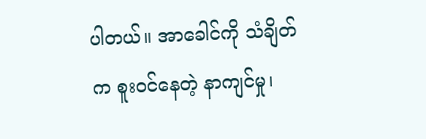ပါတယ်။ အာခေါင်ကို သံချိတ်က စူးဝင်နေတဲ့ နာကျင်မှု၊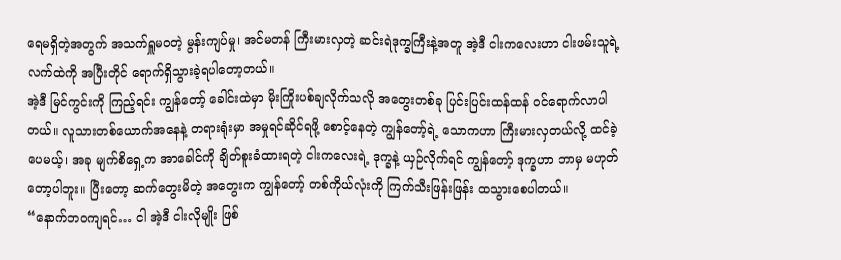ရေမရှိတဲ့အတွက် အသက်ရှူမဝတဲ့ မွန်းကျပ်မှု၊ အင်မတန် ကြီးမားလှတဲ့ ဆင်းရဲဒုက္ခကြီးနဲ့အတူ အဲ့ဒီ ငါးကလေးဟာ ငါးဖမ်းသူရဲ့ လက်ထဲကို အပြီးတိုင် ရောက်ရှိသွားခဲ့ရပါတော့တယ်။
အဲ့ဒီ မြင်ကွင်းကို ကြည့်ရင်း ကျွန်တော့် ခေါင်းထဲမှာ မိုးကြိုးပစ်ချလိုက်သလို အတွေးတစ်ခု ပြင်းပြင်းထန်ထန် ဝင်ရောက်လာပါတယ်။ လူသားတစ်ယောက်အနေနဲ့ တရားရုံးမှာ အမှုရင်ဆိုင်ရဖို့ စောင့်နေတဲ့ ကျွန်တော့်ရဲ့ သောကဟာ ကြီးမားလှတယ်လို့ ထင်ခဲ့ပေမယ့်၊ အခု မျက်စိရှေ့က အာခေါင်ကို ချိတ်စူးခံထားရတဲ့ ငါးကလေးရဲ့ ဒုက္ခနဲ့ ယှဉ်လိုက်ရင် ကျွန်တော့် ဒုက္ခဟာ ဘာမှ မဟုတ်တော့ပါဘူး။ ပြီးတော့ ဆက်တွေးမိတဲ့ အတွေးက ကျွန်တော့် တစ်ကိုယ်လုံးကို ကြက်သီးဖြန်းဖြန်း ထသွားစေပါတယ်။
“နောက်ဘဝကျရင်… ငါ အဲ့ဒီ ငါးလိုမျိုး ဖြစ်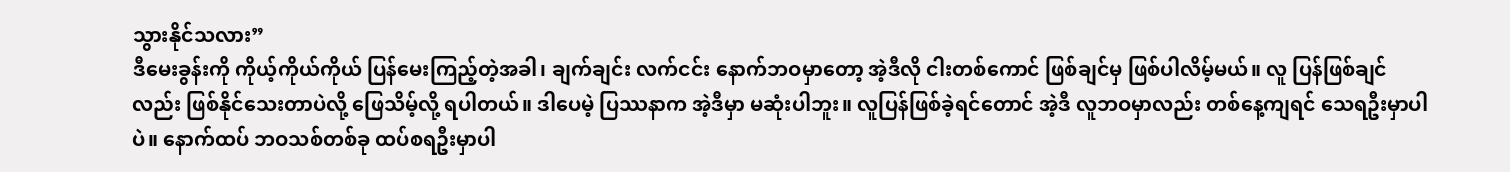သွားနိုင်သလား”
ဒီမေးခွန်းကို ကိုယ့်ကိုယ်ကိုယ် ပြန်မေးကြည့်တဲ့အခါ၊ ချက်ချင်း လက်ငင်း နောက်ဘဝမှာတော့ အဲ့ဒီလို ငါးတစ်ကောင် ဖြစ်ချင်မှ ဖြစ်ပါလိမ့်မယ်။ လူ ပြန်ဖြစ်ချင်လည်း ဖြစ်နိုင်သေးတာပဲလို့ ဖြေသိမ့်လို့ ရပါတယ်။ ဒါပေမဲ့ ပြဿနာက အဲ့ဒီမှာ မဆုံးပါဘူး။ လူပြန်ဖြစ်ခဲ့ရင်တောင် အဲ့ဒီ လူဘဝမှာလည်း တစ်နေ့ကျရင် သေရဦးမှာပါပဲ။ နောက်ထပ် ဘဝသစ်တစ်ခု ထပ်စရဦးမှာပါ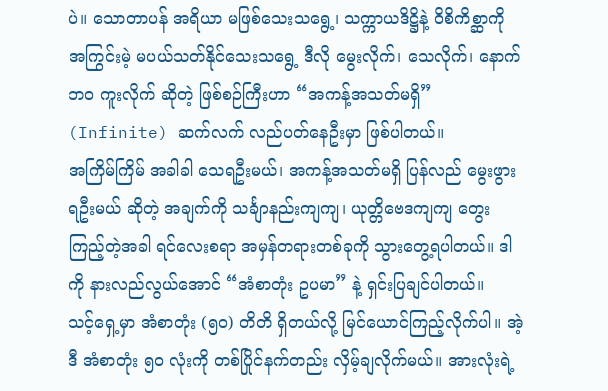ပဲ။ သောတာပန် အရိယာ မဖြစ်သေးသရွေ့၊ သက္ကာယဒိဋ္ဌိနဲ့ ဝိစိကိစ္ဆာကို အကြွင်းမဲ့ မပယ်သတ်နိုင်သေးသရွေ့ ဒီလို မွေးလိုက်၊ သေလိုက်၊ နောက်ဘဝ ကူးလိုက် ဆိုတဲ့ ဖြစ်စဉ်ကြီးဟာ “အကန့်အသတ်မရှိ” (Infinite) ဆက်လက် လည်ပတ်နေဦးမှာ ဖြစ်ပါတယ်။
အကြိမ်ကြိမ် အခါခါ သေရဦးမယ်၊ အကန့်အသတ်မရှိ ပြန်လည် မွေးဖွားရဦးမယ် ဆိုတဲ့ အချက်ကို သင်္ချာနည်းကျကျ၊ ယုတ္တိဗေဒကျကျ တွေးကြည့်တဲ့အခါ ရင်လေးစရာ အမှန်တရားတစ်ခုကို သွားတွေ့ရပါတယ်။ ဒါကို နားလည်လွယ်အောင် “အံစာတုံး ဥပမာ” နဲ့ ရှင်းပြချင်ပါတယ်။
သင့်ရှေ့မှာ အံစာတုံး (၅၀) တိတိ ရှိတယ်လို့ မြင်ယောင်ကြည့်လိုက်ပါ။ အဲ့ဒီ အံစာတုံး ၅၀ လုံးကို တစ်ပြိုင်နက်တည်း လှိမ့်ချလိုက်မယ်။ အားလုံးရဲ့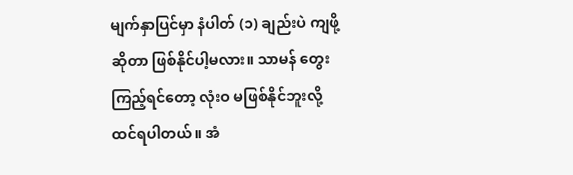မျက်နှာပြင်မှာ နံပါတ် (၁) ချည်းပဲ ကျဖို့ ဆိုတာ ဖြစ်နိုင်ပါ့မလား။ သာမန် တွေးကြည့်ရင်တော့ လုံးဝ မဖြစ်နိုင်ဘူးလို့ ထင်ရပါတယ်။ အံ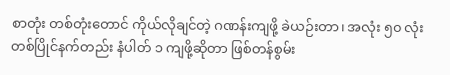စာတုံး တစ်တုံးတောင် ကိုယ်လိုချင်တဲ့ ဂဏန်းကျဖို့ ခဲယဉ်းတာ၊ အလုံး ၅၀ လုံး တစ်ပြိုင်နက်တည်း နံပါတ် ၁ ကျဖို့ဆိုတာ ဖြစ်တန်စွမ်း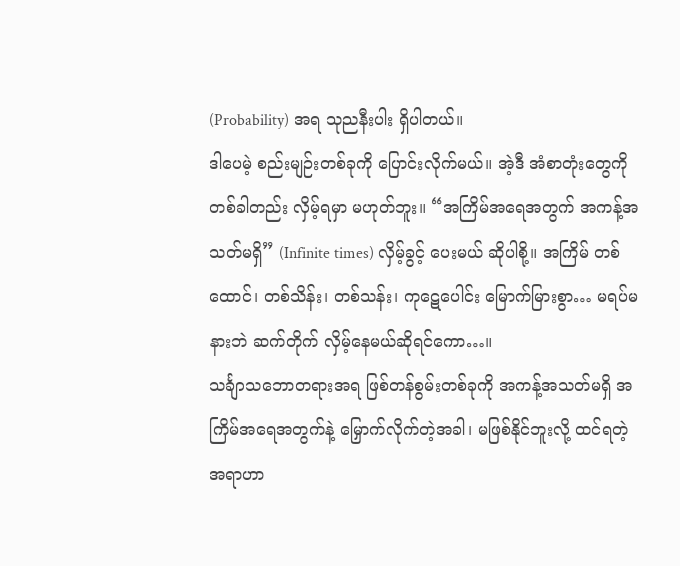(Probability) အရ သုညနီးပါး ရှိပါတယ်။
ဒါပေမဲ့ စည်းမျဉ်းတစ်ခုကို ပြောင်းလိုက်မယ်။ အဲ့ဒီ အံစာတုံးတွေကို တစ်ခါတည်း လှိမ့်ရမှာ မဟုတ်ဘူး။ “အကြိမ်အရေအတွက် အကန့်အသတ်မရှိ” (Infinite times) လှိမ့်ခွင့် ပေးမယ် ဆိုပါစို့။ အကြိမ် တစ်ထောင်၊ တစ်သိန်း၊ တစ်သန်း၊ ကုဋေပေါင်း မြောက်မြားစွာ… မရပ်မနားဘဲ ဆက်တိုက် လှိမ့်နေမယ်ဆိုရင်ကော…။
သင်္ချာသဘောတရားအရ ဖြစ်တန်စွမ်းတစ်ခုကို အကန့်အသတ်မရှိ အကြိမ်အရေအတွက်နဲ့ မြှောက်လိုက်တဲ့အခါ၊ မဖြစ်နိုင်ဘူးလို့ ထင်ရတဲ့ အရာဟာ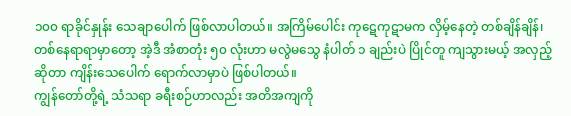၁၀၀ ရာခိုင်နှုန်း သေချာပေါက် ဖြစ်လာပါတယ်။ အကြိမ်ပေါင်း ကုဋေကုဋာမက လှိမ့်နေတဲ့ တစ်ချိန်ချိန်၊ တစ်နေရာရာမှာတော့ အဲ့ဒီ အံစာတုံး ၅၀ လုံးဟာ မလွဲမသွေ နံပါတ် ၁ ချည်းပဲ ပြိုင်တူ ကျသွားမယ့် အလှည့်ဆိုတာ ကျိန်းသေပေါက် ရောက်လာမှာပဲ ဖြစ်ပါတယ်။
ကျွန်တော်တို့ရဲ့ သံသရာ ခရီးစဉ်ဟာလည်း အတိအကျကို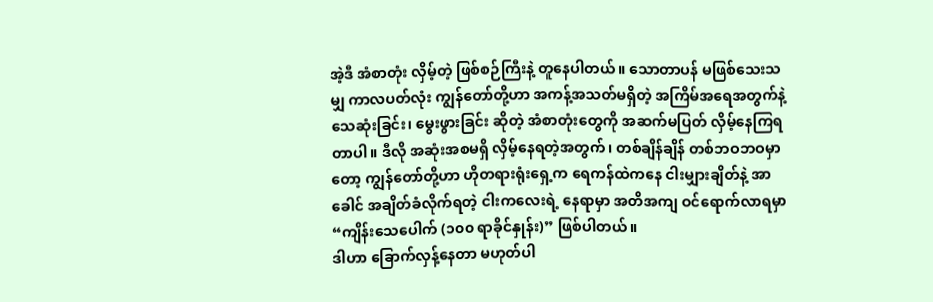အဲ့ဒီ အံစာတုံး လှိမ့်တဲ့ ဖြစ်စဉ်ကြီးနဲ့ တူနေပါတယ်။ သောတာပန် မဖြစ်သေးသမျှ ကာလပတ်လုံး ကျွန်တော်တို့ဟာ အကန့်အသတ်မရှိတဲ့ အကြိမ်အရေအတွက်နဲ့ သေဆုံးခြင်း၊ မွေးဖွားခြင်း ဆိုတဲ့ အံစာတုံးတွေကို အဆက်မပြတ် လှိမ့်နေကြရတာပါ။ ဒီလို အဆုံးအစမရှိ လှိမ့်နေရတဲ့အတွက်၊ တစ်ချိန်ချိန် တစ်ဘဝဘဝမှာတော့ ကျွန်တော်တို့ဟာ ဟိုတရားရုံးရှေ့က ရေကန်ထဲကနေ ငါးမျှားချိတ်နဲ့ အာခေါင် အချိတ်ခံလိုက်ရတဲ့ ငါးကလေးရဲ့ နေရာမှာ အတိအကျ ဝင်ရောက်လာရမှာ “ကျိန်းသေပေါက် (၁၀၀ ရာခိုင်နှုန်း)” ဖြစ်ပါတယ်။
ဒါဟာ ခြောက်လှန့်နေတာ မဟုတ်ပါ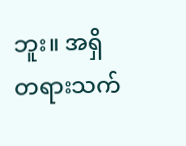ဘူး။ အရှိတရားသက်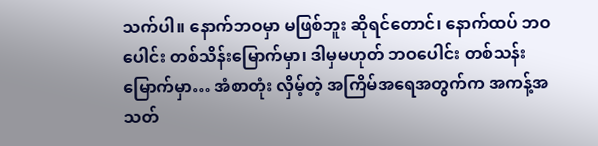သက်ပါ။ နောက်ဘဝမှာ မဖြစ်ဘူး ဆိုရင်တောင်၊ နောက်ထပ် ဘဝပေါင်း တစ်သိန်းမြောက်မှာ၊ ဒါမှမဟုတ် ဘဝပေါင်း တစ်သန်းမြောက်မှာ… အံစာတုံး လှိမ့်တဲ့ အကြိမ်အရေအတွက်က အကန့်အသတ်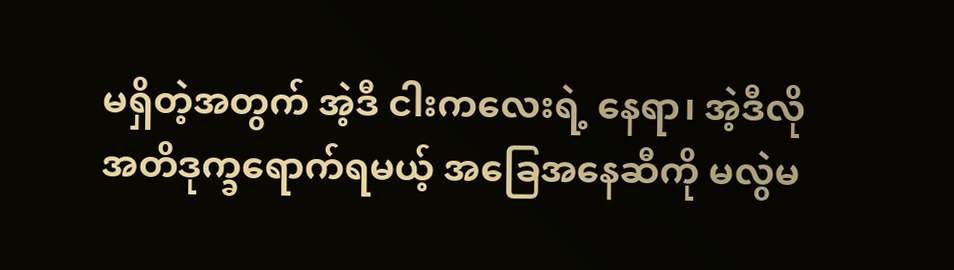မရှိတဲ့အတွက် အဲ့ဒီ ငါးကလေးရဲ့ နေရာ၊ အဲ့ဒီလို အတိဒုက္ခရောက်ရမယ့် အခြေအနေဆီကို မလွဲမ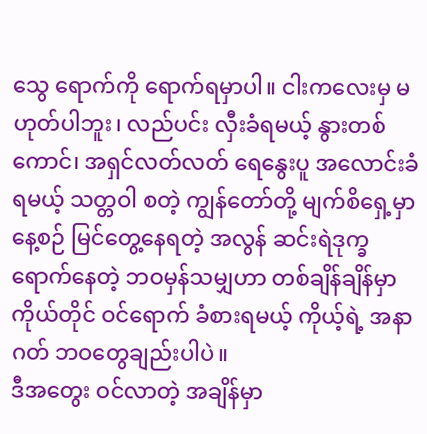သွေ ရောက်ကို ရောက်ရမှာပါ။ ငါးကလေးမှ မဟုတ်ပါဘူး၊ လည်ပင်း လှီးခံရမယ့် နွားတစ်ကောင်၊ အရှင်လတ်လတ် ရေနွေးပူ အလောင်းခံရမယ့် သတ္တဝါ စတဲ့ ကျွန်တော်တို့ မျက်စိရှေ့မှာ နေ့စဉ် မြင်တွေ့နေရတဲ့ အလွန် ဆင်းရဲဒုက္ခ ရောက်နေတဲ့ ဘဝမှန်သမျှဟာ တစ်ချိန်ချိန်မှာ ကိုယ်တိုင် ဝင်ရောက် ခံစားရမယ့် ကိုယ့်ရဲ့ အနာဂတ် ဘဝတွေချည်းပါပဲ။
ဒီအတွေး ဝင်လာတဲ့ အချိန်မှာ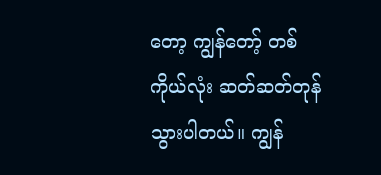တော့ ကျွန်တော့် တစ်ကိုယ်လုံး ဆတ်ဆတ်တုန်သွားပါတယ်။ ကျွန်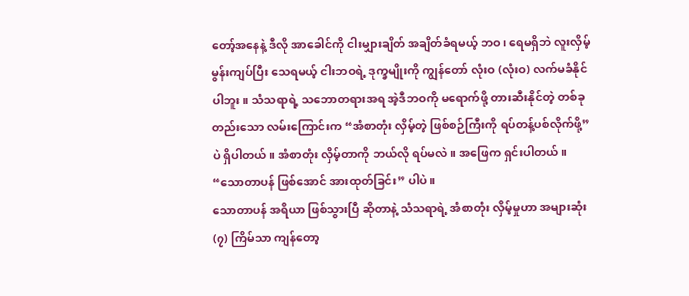တော့်အနေနဲ့ ဒီလို အာခေါင်ကို ငါးမျှားချိတ် အချိတ်ခံရမယ့် ဘဝ၊ ရေမရှိဘဲ လူးလှိမ့် မွန်းကျပ်ပြီး သေရမယ့် ငါးဘဝရဲ့ ဒုက္ခမျိုးကို ကျွန်တော် လုံးဝ (လုံးဝ) လက်မခံနိုင်ပါဘူး။ သံသရာရဲ့ သဘောတရားအရ အဲ့ဒီဘဝကို မရောက်ဖို့ တားဆီးနိုင်တဲ့ တစ်ခုတည်းသော လမ်းကြောင်းက “အံစာတုံး လှိမ့်တဲ့ ဖြစ်စဉ်ကြီးကို ရပ်တန့်ပစ်လိုက်ဖို့” ပဲ ရှိပါတယ်။ အံစာတုံး လှိမ့်တာကို ဘယ်လို ရပ်မလဲ။ အဖြေက ရှင်းပါတယ်။ “သောတာပန် ဖြစ်အောင် အားထုတ်ခြင်း” ပါပဲ။
သောတာပန် အရိယာ ဖြစ်သွားပြီ ဆိုတာနဲ့ သံသရာရဲ့ အံစာတုံး လှိမ့်မှုဟာ အများဆုံး (၇) ကြိမ်သာ ကျန်တော့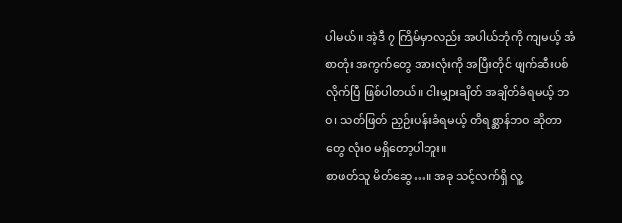ပါမယ်။ အဲ့ဒီ ၇ ကြိမ်မှာလည်း အပါယ်ဘုံကို ကျမယ့် အံစာတုံး အကွက်တွေ အားလုံးကို အပြီးတိုင် ဖျက်ဆီးပစ်လိုက်ပြီ ဖြစ်ပါတယ်။ ငါးမျှားချိတ် အချိတ်ခံရမယ့် ဘဝ၊ သတ်ဖြတ် ညှဉ်းပန်းခံရမယ့် တိရစ္ဆာန်ဘဝ ဆိုတာတွေ လုံးဝ မရှိတော့ပါဘူး။
စာဖတ်သူ မိတ်ဆွေ…။ အခု သင့်လက်ရှိ လူ့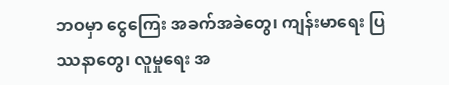ဘဝမှာ ငွေကြေး အခက်အခဲတွေ၊ ကျန်းမာရေး ပြဿနာတွေ၊ လူမှုရေး အ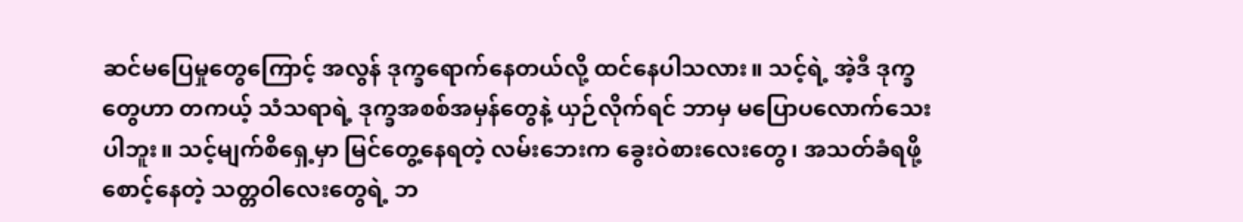ဆင်မပြေမှုတွေကြောင့် အလွန် ဒုက္ခရောက်နေတယ်လို့ ထင်နေပါသလား။ သင့်ရဲ့ အဲ့ဒီ ဒုက္ခတွေဟာ တကယ့် သံသရာရဲ့ ဒုက္ခအစစ်အမှန်တွေနဲ့ ယှဉ်လိုက်ရင် ဘာမှ မပြောပလောက်သေးပါဘူး။ သင့်မျက်စိရှေ့မှာ မြင်တွေ့နေရတဲ့ လမ်းဘေးက ခွေးဝဲစားလေးတွေ၊ အသတ်ခံရဖို့ စောင့်နေတဲ့ သတ္တဝါလေးတွေရဲ့ ဘ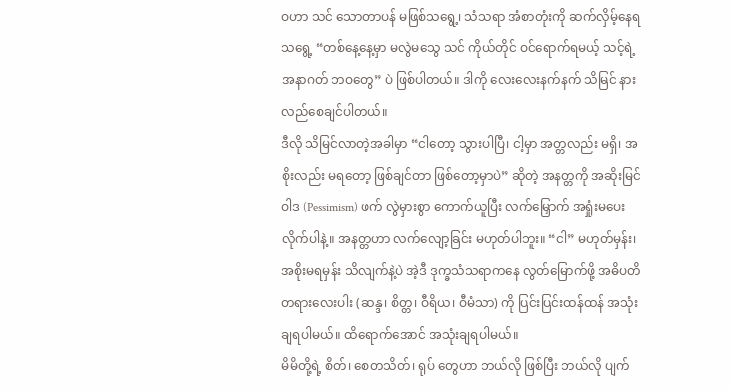ဝဟာ သင် သောတာပန် မဖြစ်သရွေ့၊ သံသရာ အံစာတုံးကို ဆက်လှိမ့်နေရသရွေ့ “တစ်နေ့နေ့မှာ မလွဲမသွေ သင် ကိုယ်တိုင် ဝင်ရောက်ရမယ့် သင့်ရဲ့ အနာဂတ် ဘဝတွေ” ပဲ ဖြစ်ပါတယ်။ ဒါကို လေးလေးနက်နက် သိမြင် နားလည်စေချင်ပါတယ်။
ဒီလို သိမြင်လာတဲ့အခါမှာ “ငါတော့ သွားပါပြီ၊ ငါ့မှာ အတ္တလည်း မရှိ၊ အစိုးလည်း မရတော့ ဖြစ်ချင်တာ ဖြစ်တော့မှာပဲ” ဆိုတဲ့ အနတ္တကို အဆိုးမြင်ဝါဒ (Pessimism) ဖက် လွဲမှားစွာ ကောက်ယူပြီး လက်မြှောက် အရှုံးမပေးလိုက်ပါနဲ့။ အနတ္တဟာ လက်လျော့ခြင်း မဟုတ်ပါဘူး။ “ငါ” မဟုတ်မှန်း၊ အစိုးမရမှန်း သိလျက်နဲ့ပဲ အဲ့ဒီ ဒုက္ခသံသရာကနေ လွတ်မြောက်ဖို့ အဓိပတိတရားလေးပါး (ဆန္ဒ၊ စိတ္တ၊ ဝီရိယ၊ ဝီမံသာ) ကို ပြင်းပြင်းထန်ထန် အသုံးချရပါမယ်။ ထိရောက်အောင် အသုံးချရပါမယ်။
မိမိတို့ရဲ့ စိတ်၊ စေတသိတ်၊ ရုပ် တွေဟာ ဘယ်လို ဖြစ်ပြီး ဘယ်လို ပျက်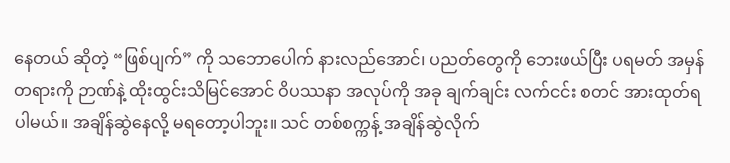နေတယ် ဆိုတဲ့ “ဖြစ်ပျက်” ကို သဘောပေါက် နားလည်အောင်၊ ပညတ်တွေကို ဘေးဖယ်ပြီး ပရမတ် အမှန်တရားကို ဉာဏ်နဲ့ ထိုးထွင်းသိမြင်အောင် ဝိပဿနာ အလုပ်ကို အခု ချက်ချင်း လက်ငင်း စတင် အားထုတ်ရပါမယ်။ အချိန်ဆွဲနေလို့ မရတော့ပါဘူး။ သင် တစ်စက္ကန့် အချိန်ဆွဲလိုက်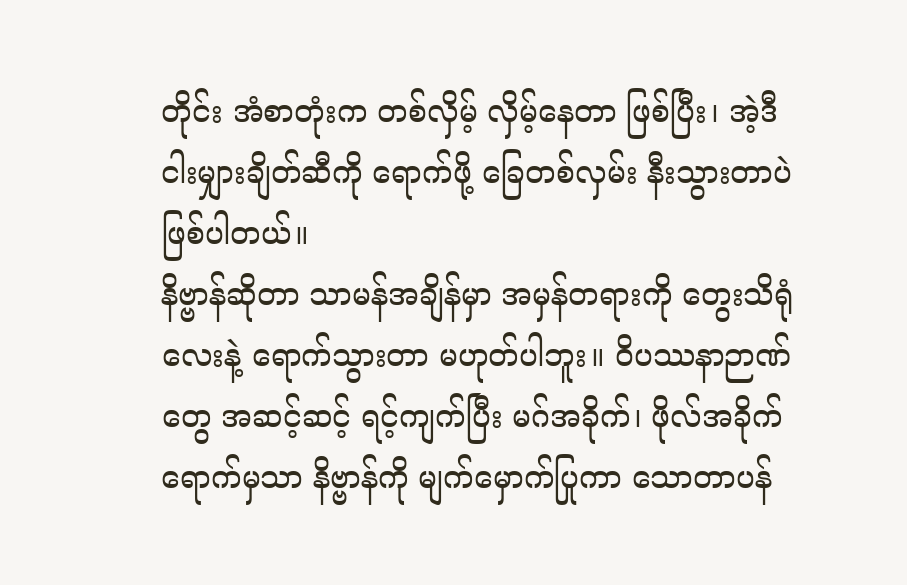တိုင်း အံစာတုံးက တစ်လှိမ့် လှိမ့်နေတာ ဖြစ်ပြီး၊ အဲ့ဒီ ငါးမျှားချိတ်ဆီကို ရောက်ဖို့ ခြေတစ်လှမ်း နီးသွားတာပဲ ဖြစ်ပါတယ်။
နိဗ္ဗာန်ဆိုတာ သာမန်အချိန်မှာ အမှန်တရားကို တွေးသိရုံလေးနဲ့ ရောက်သွားတာ မဟုတ်ပါဘူး။ ဝိပဿနာဉာဏ်တွေ အဆင့်ဆင့် ရင့်ကျက်ပြီး မဂ်အခိုက်၊ ဖိုလ်အခိုက် ရောက်မှသာ နိဗ္ဗာန်ကို မျက်မှောက်ပြုကာ သောတာပန်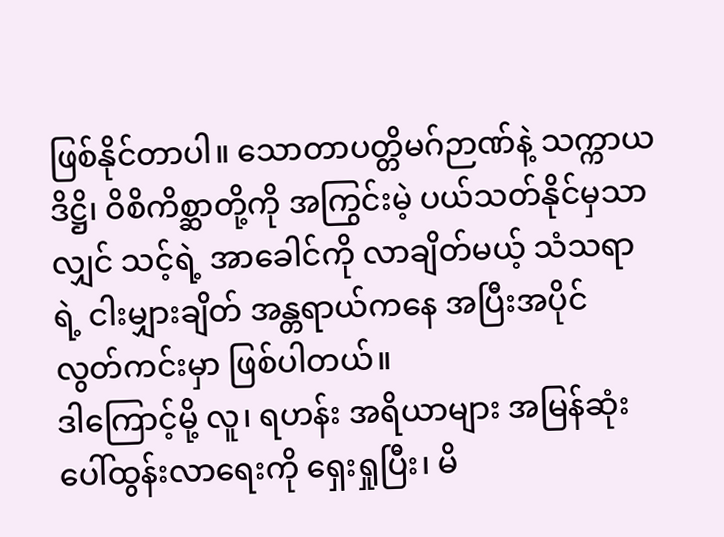ဖြစ်နိုင်တာပါ။ သောတာပတ္တိမဂ်ဉာဏ်နဲ့ သက္ကာယဒိဋ္ဌိ၊ ဝိစိကိစ္ဆာတို့ကို အကြွင်းမဲ့ ပယ်သတ်နိုင်မှသာလျှင် သင့်ရဲ့ အာခေါင်ကို လာချိတ်မယ့် သံသရာရဲ့ ငါးမျှားချိတ် အန္တရာယ်ကနေ အပြီးအပိုင် လွတ်ကင်းမှာ ဖြစ်ပါတယ်။
ဒါကြောင့်မို့ လူ၊ ရဟန်း အရိယာများ အမြန်ဆုံး ပေါ်ထွန်းလာရေးကို ရှေးရှုပြီး၊ မိ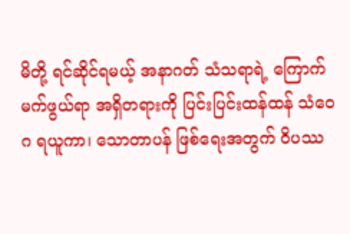မိတို့ ရင်ဆိုင်ရမယ့် အနာဂတ် သံသရာရဲ့ ကြောက်မက်ဖွယ်ရာ အရှိတရားကို ပြင်းပြင်းထန်ထန် သံဝေဂ ရယူကာ၊ သောတာပန် ဖြစ်ရေးအတွက် ဝိပဿ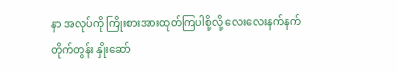နာ အလုပ်ကို ကြိုးစားအားထုတ်ကြပါစို့လို့ လေးလေးနက်နက် တိုက်တွန်း နှိုးဆော်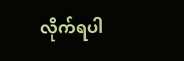လိုက်ရပါ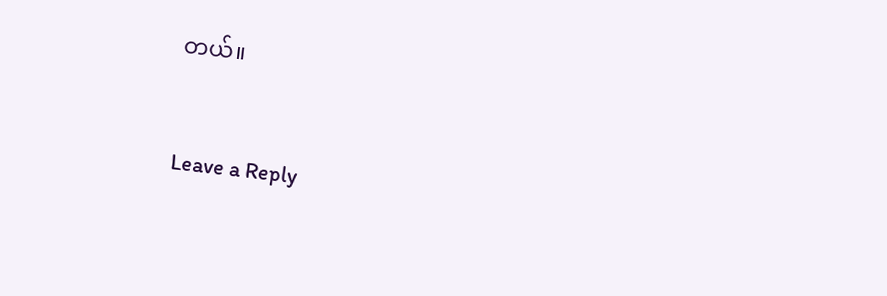တယ်။


Leave a Reply